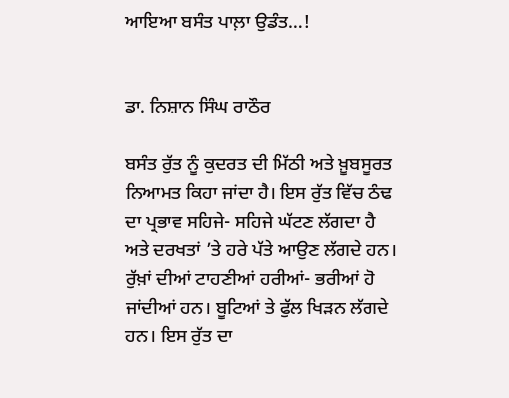ਆਇਆ ਬਸੰਤ ਪਾਲ਼ਾ ਉਡੰਤ…!


ਡਾ. ਨਿਸ਼ਾਨ ਸਿੰਘ ਰਾਠੌਰ

ਬਸੰਤ ਰੁੱਤ ਨੂੰ ਕੁਦਰਤ ਦੀ ਮਿੱਠੀ ਅਤੇ ਖ਼ੂਬਸੂਰਤ ਨਿਆਮਤ ਕਿਹਾ ਜਾਂਦਾ ਹੈ। ਇਸ ਰੁੱਤ ਵਿੱਚ ਠੰਢ ਦਾ ਪ੍ਰਭਾਵ ਸਹਿਜੇ- ਸਹਿਜੇ ਘੱਟਣ ਲੱਗਦਾ ਹੈ ਅਤੇ ਦਰਖਤਾਂ ’ਤੇ ਹਰੇ ਪੱਤੇ ਆਉਣ ਲੱਗਦੇ ਹਨ। ਰੁੱਖ਼ਾਂ ਦੀਆਂ ਟਾਹਣੀਆਂ ਹਰੀਆਂ- ਭਰੀਆਂ ਹੋ ਜਾਂਦੀਆਂ ਹਨ। ਬੂਟਿਆਂ ਤੇ ਫੁੱਲ ਖਿੜਨ ਲੱਗਦੇ ਹਨ। ਇਸ ਰੁੱਤ ਦਾ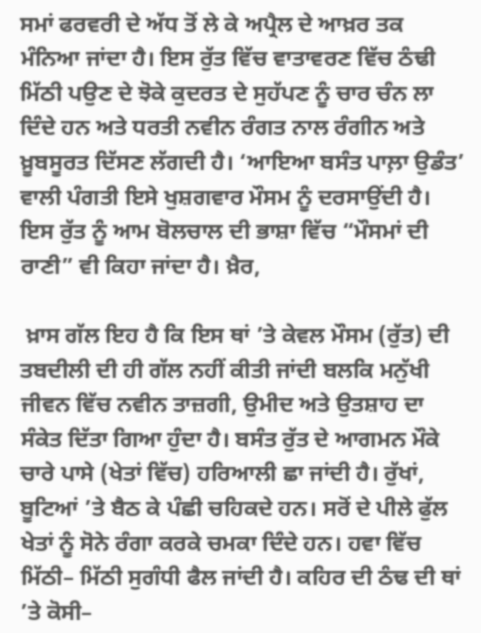ਸਮਾਂ ਫਰਵਰੀ ਦੇ ਅੱਧ ਤੋਂ ਲੇ ਕੇ ਅਪ੍ਰੈਲ ਦੇ ਆਖ਼ਰ ਤਕ ਮੰਨਿਆ ਜਾਂਦਾ ਹੈ। ਇਸ ਰੁੱਤ ਵਿੱਚ ਵਾਤਾਵਰਣ ਵਿੱਚ ਠੰਢੀ ਮਿੱਠੀ ਪਉਣ ਦੇ ਝੋਕੇ ਕੁਦਰਤ ਦੇ ਸੁਹੱਪਣ ਨੂੰ ਚਾਰ ਚੰਨ ਲਾ ਦਿੰਦੇ ਹਨ ਅਤੇ ਧਰਤੀ ਨਵੀਨ ਰੰਗਤ ਨਾਲ ਰੰਗੀਨ ਅਤੇ ਖ਼ੂਬਸੂਰਤ ਦਿੱਸਣ ਲੱਗਦੀ ਹੈ। ‘ਆਇਆ ਬਸੰਤ ਪਾਲ਼ਾ ਉਡੰਤ’ ਵਾਲੀ ਪੰਗਤੀ ਇਸੇ ਖੁਸ਼ਗਵਾਰ ਮੌਸਮ ਨੂੰ ਦਰਸਾਉਂਦੀ ਹੈ। ਇਸ ਰੁੱਤ ਨੂੰ ਆਮ ਬੋਲਚਾਲ ਦੀ ਭਾਸ਼ਾ ਵਿੱਚ “ਮੌਸਮਾਂ ਦੀ ਰਾਣੀ” ਵੀ ਕਿਹਾ ਜਾਂਦਾ ਹੈ। ਖ਼ੈਰ,

 ਖ਼ਾਸ ਗੱਲ ਇਹ ਹੈ ਕਿ ਇਸ ਥਾਂ ’ਤੇ ਕੇਵਲ ਮੌਸਮ (ਰੁੱਤ) ਦੀ ਤਬਦੀਲੀ ਦੀ ਹੀ ਗੱਲ ਨਹੀਂ ਕੀਤੀ ਜਾਂਦੀ ਬਲਕਿ ਮਨੁੱਖੀ ਜੀਵਨ ਵਿੱਚ ਨਵੀਨ ਤਾਜ਼ਗੀ, ਉਮੀਦ ਅਤੇ ਉਤਸ਼ਾਹ ਦਾ ਸੰਕੇਤ ਦਿੱਤਾ ਗਿਆ ਹੁੰਦਾ ਹੈ। ਬਸੰਤ ਰੁੱਤ ਦੇ ਆਗਮਨ ਮੌਕੇ ਚਾਰੇ ਪਾਸੇ (ਖੇਤਾਂ ਵਿੱਚ) ਹਰਿਆਲੀ ਛਾ ਜਾਂਦੀ ਹੈ। ਰੁੱਖਾਂ, ਬੂਟਿਆਂ ’ਤੇ ਬੈਠ ਕੇ ਪੰਛੀ ਚਹਿਕਦੇ ਹਨ। ਸਰੋਂ ਦੇ ਪੀਲੇ ਫੁੱਲ ਖੇਤਾਂ ਨੂੰ ਸੋਨੇ ਰੰਗਾ ਕਰਕੇ ਚਮਕਾ ਦਿੰਦੇ ਹਨ। ਹਵਾ ਵਿੱਚ ਮਿੱਠੀ– ਮਿੱਠੀ ਸੁਗੰਧੀ ਫੈਲ ਜਾਂਦੀ ਹੈ। ਕਹਿਰ ਦੀ ਠੰਢ ਦੀ ਥਾਂ ’ਤੇ ਕੋਸੀ–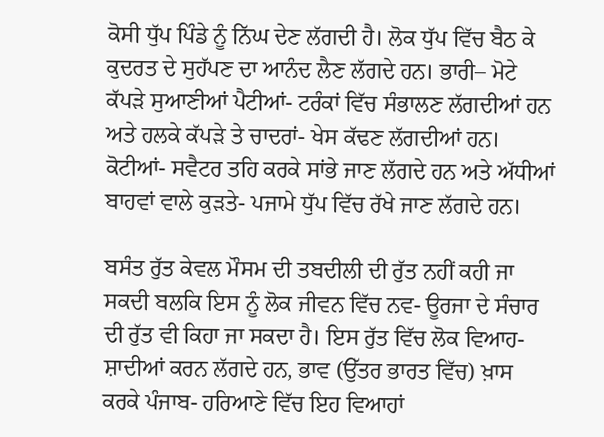ਕੋਸੀ ਧੁੱਪ ਪਿੰਡੇ ਨੂੰ ਨਿੱਘ ਦੇਣ ਲੱਗਦੀ ਹੈ। ਲੋਕ ਧੁੱਪ ਵਿੱਚ ਬੈਠ ਕੇ ਕੁਦਰਤ ਦੇ ਸੁਹੱਪਣ ਦਾ ਆਨੰਦ ਲੈਣ ਲੱਗਦੇ ਹਨ। ਭਾਰੀ– ਮੋਟੇ ਕੱਪੜੇ ਸੁਆਣੀਆਂ ਪੈਟੀਆਂ- ਟਰੰਕਾਂ ਵਿੱਚ ਸੰਭਾਲਣ ਲੱਗਦੀਆਂ ਹਨ ਅਤੇ ਹਲਕੇ ਕੱਪੜੇ ਤੇ ਚਾਦਰਾਂ- ਖੇਸ ਕੱਢਣ ਲੱਗਦੀਆਂ ਹਨ। ਕੋਟੀਆਂ- ਸਵੈਟਰ ਤਹਿ ਕਰਕੇ ਸਾਂਭੇ ਜਾਣ ਲੱਗਦੇ ਹਨ ਅਤੇ ਅੱਧੀਆਂ ਬਾਹਵਾਂ ਵਾਲੇ ਕੁੜਤੇ- ਪਜਾਮੇ ਧੁੱਪ ਵਿੱਚ ਰੱਖੇ ਜਾਣ ਲੱਗਦੇ ਹਨ।

ਬਸੰਤ ਰੁੱਤ ਕੇਵਲ ਮੌਸਮ ਦੀ ਤਬਦੀਲੀ ਦੀ ਰੁੱਤ ਨਹੀਂ ਕਹੀ ਜਾ ਸਕਦੀ ਬਲਕਿ ਇਸ ਨੂੰ ਲੋਕ ਜੀਵਨ ਵਿੱਚ ਨਵ- ਊਰਜਾ ਦੇ ਸੰਚਾਰ ਦੀ ਰੁੱਤ ਵੀ ਕਿਹਾ ਜਾ ਸਕਦਾ ਹੈ। ਇਸ ਰੁੱਤ ਵਿੱਚ ਲੋਕ ਵਿਆਹ- ਸ਼ਾਦੀਆਂ ਕਰਨ ਲੱਗਦੇ ਹਨ, ਭਾਵ (ਉੱਤਰ ਭਾਰਤ ਵਿੱਚ) ਖ਼ਾਸ ਕਰਕੇ ਪੰਜਾਬ- ਹਰਿਆਣੇ ਵਿੱਚ ਇਹ ਵਿਆਹਾਂ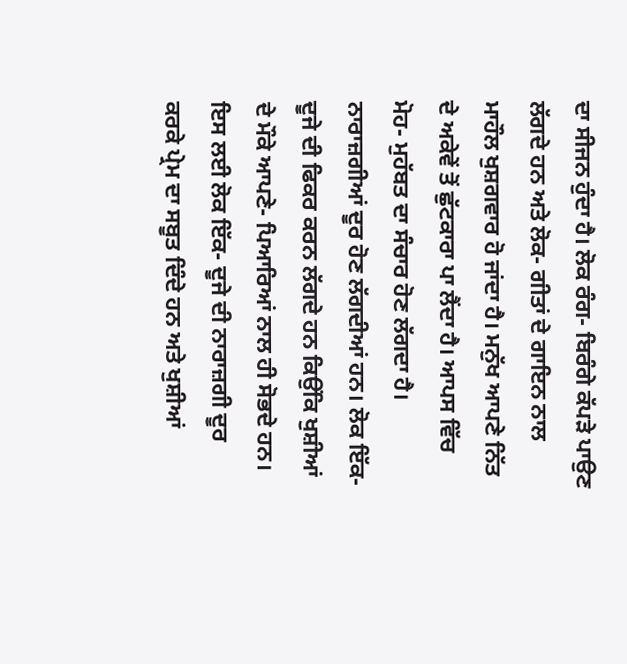ਦਾ ਸੀਜਨ ਹੁੰਦਾ ਹੈ। ਲੋਕ ਰੰਗ- ਬਿਰੰਗੇ ਕੱਪੜੇ ਪਾਉਣ ਲੱਗਦੇ ਹਨ ਅਤੇ ਲੋਕ- ਗੀਤਾਂ ਦੇ ਗਾਇਨ ਨਾਲ ਮਾਹੌਲ ਖੁਸ਼ਗਵਾਰ ਹੋ ਜਾਂਦਾ ਹੈ। ਮਨੁੱਖ ਆਪਣੇ ਨਿੱਤ ਦੇ ਅਕੇਵੇਂ ਤੋਂ ਛੁੱਟਕਾਰਾ ਪਾ ਲੈਂਦਾ ਹੈ। ਆਪਸ ਵਿੱਚ ਮੋਹ- ਮੁਹੱਬਤ ਦਾ ਸੰਚਾਰ ਹੋਣ ਲੱਗਦਾ ਹੈ। ਨਾਰਾਜ਼ਗੀਆਂ ਦੂਰ ਹੋਣ ਲੱਗਦੀਆਂ ਹਨ। ਲੋਕ ਇੱਕ- ਦੂਜੇ ਦੀ ਫਿਕਰ ਕਰਨ ਲੱਗਦੇ ਹਨ ਕਿਉਂਕਿ ਖੁਸ਼ੀਆਂ ਦੇ ਮੌਕੇ ਆਪਣੇ- ਪਿਆਰਿਆਂ ਨਾਲ ਹੀ ਸੋਭਦੇ ਹਨ। ਇਸ ਲਈ ਲੋਕ ਇੱਕ- ਦੂਜੇ ਦੀ ਨਾਰਾਜ਼ਗੀ ਦੂਰ ਕਰਕੇ ਪ੍ਰੇਮ ਦਾ ਸਬੂਤ ਦਿੰਦੇ ਹਨ ਅਤੇ ਖੁਸ਼ੀਆਂ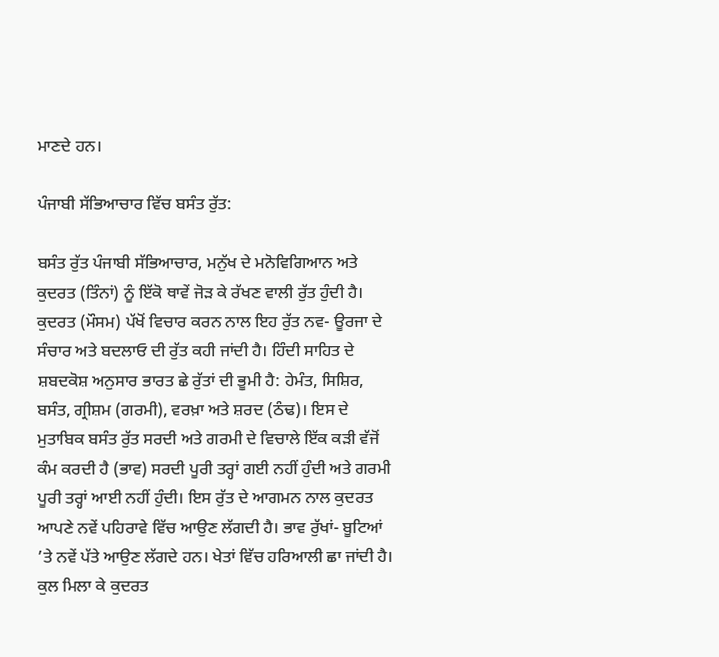ਮਾਣਦੇ ਹਨ।

ਪੰਜਾਬੀ ਸੱਭਿਆਚਾਰ ਵਿੱਚ ਬਸੰਤ ਰੁੱਤ:

ਬਸੰਤ ਰੁੱਤ ਪੰਜਾਬੀ ਸੱਭਿਆਚਾਰ, ਮਨੁੱਖ ਦੇ ਮਨੋਵਿਗਿਆਨ ਅਤੇ ਕੁਦਰਤ (ਤਿੰਨਾਂ) ਨੂੰ ਇੱਕੋ ਥਾਵੇਂ ਜੋੜ ਕੇ ਰੱਖਣ ਵਾਲੀ ਰੁੱਤ ਹੁੰਦੀ ਹੈ। ਕੁਦਰਤ (ਮੌਸਮ) ਪੱਖੋਂ ਵਿਚਾਰ ਕਰਨ ਨਾਲ ਇਹ ਰੁੱਤ ਨਵ- ਊਰਜਾ ਦੇ ਸੰਚਾਰ ਅਤੇ ਬਦਲਾਓ ਦੀ ਰੁੱਤ ਕਹੀ ਜਾਂਦੀ ਹੈ। ਹਿੰਦੀ ਸਾਹਿਤ ਦੇ ਸ਼ਬਦਕੋਸ਼ ਅਨੁਸਾਰ ਭਾਰਤ ਛੇ ਰੁੱਤਾਂ ਦੀ ਭੂਮੀ ਹੈ: ਹੇਮੰਤ, ਸਿਸ਼ਿਰ, ਬਸੰਤ, ਗ੍ਰੀਸ਼ਮ (ਗਰਮੀ), ਵਰਖ਼ਾ ਅਤੇ ਸ਼ਰਦ (ਠੰਢ)। ਇਸ ਦੇ ਮੁਤਾਬਿਕ ਬਸੰਤ ਰੁੱਤ ਸਰਦੀ ਅਤੇ ਗਰਮੀ ਦੇ ਵਿਚਾਲੇ ਇੱਕ ਕੜੀ ਵੱਜੋਂ ਕੰਮ ਕਰਦੀ ਹੈ (ਭਾਵ) ਸਰਦੀ ਪੂਰੀ ਤਰ੍ਹਾਂ ਗਈ ਨਹੀਂ ਹੁੰਦੀ ਅਤੇ ਗਰਮੀ ਪੂਰੀ ਤਰ੍ਹਾਂ ਆਈ ਨਹੀਂ ਹੁੰਦੀ। ਇਸ ਰੁੱਤ ਦੇ ਆਗਮਨ ਨਾਲ ਕੁਦਰਤ ਆਪਣੇ ਨਵੇਂ ਪਹਿਰਾਵੇ ਵਿੱਚ ਆਉਣ ਲੱਗਦੀ ਹੈ। ਭਾਵ ਰੁੱਖਾਂ- ਬੂਟਿਆਂ ’ਤੇ ਨਵੇਂ ਪੱਤੇ ਆਉਣ ਲੱਗਦੇ ਹਨ। ਖੇਤਾਂ ਵਿੱਚ ਹਰਿਆਲੀ ਛਾ ਜਾਂਦੀ ਹੈ। ਕੁਲ ਮਿਲਾ ਕੇ ਕੁਦਰਤ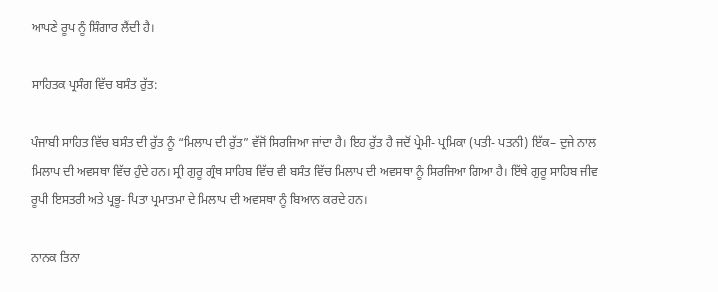ਆਪਣੇ ਰੂਪ ਨੂੰ ਸ਼ਿੰਗਾਰ ਲੈਂਦੀ ਹੈ।

ਸਾਹਿਤਕ ਪ੍ਰਸੰਗ ਵਿੱਚ ਬਸੰਤ ਰੁੱਤ:

ਪੰਜਾਬੀ ਸਾਹਿਤ ਵਿੱਚ ਬਸੰਤ ਦੀ ਰੁੱਤ ਨੂੰ “ਮਿਲਾਪ ਦੀ ਰੁੱਤ” ਵੱਜੋਂ ਸਿਰਜਿਆ ਜਾਂਦਾ ਹੈ। ਇਹ ਰੁੱਤ ਹੈ ਜਦੋਂ ਪ੍ਰੇਮੀ- ਪ੍ਰਮਿਕਾ (ਪਤੀ- ਪਤਨੀ) ਇੱਕ– ਦੁਜੇ ਨਾਲ ਮਿਲਾਪ ਦੀ ਅਵਸਥਾ ਵਿੱਚ ਹੁੰਦੇ ਹਨ। ਸ੍ਰੀ ਗੁਰੂ ਗ੍ਰੰਥ ਸਾਹਿਬ ਵਿੱਚ ਵੀ ਬਸੰਤ ਵਿੱਚ ਮਿਲਾਪ ਦੀ ਅਵਸਥਾ ਨੂੰ ਸਿਰਜਿਆ ਗਿਆ ਹੈ। ਇੱਥੇ ਗੁਰੂ ਸਾਹਿਬ ਜੀਵ ਰੂਪੀ ਇਸਤਰੀ ਅਤੇ ਪ੍ਰਭੂ- ਪਿਤਾ ਪ੍ਰਮਾਤਮਾ ਦੇ ਮਿਲਾਪ ਦੀ ਅਵਸਥਾ ਨੂੰ ਬਿਆਨ ਕਰਦੇ ਹਨ।

ਨਾਨਕ ਤਿਨਾ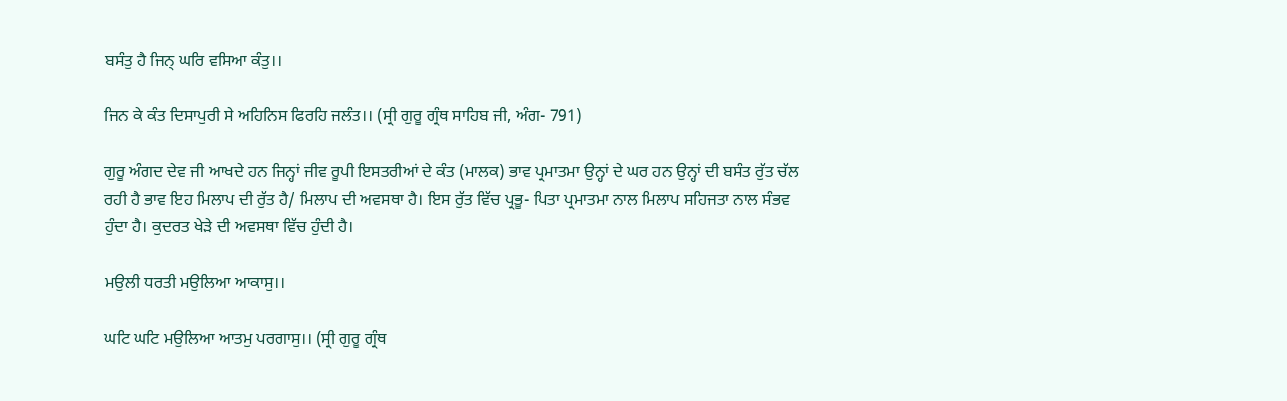ਬਸੰਤੁ ਹੈ ਜਿਨ੍ ਘਰਿ ਵਸਿਆ ਕੰਤੁ।।

ਜਿਨ ਕੇ ਕੰਤ ਦਿਸਾਪੁਰੀ ਸੇ ਅਹਿਨਿਸ ਫਿਰਹਿ ਜਲੰਤ।। (ਸ੍ਰੀ ਗੁਰੂ ਗ੍ਰੰਥ ਸਾਹਿਬ ਜੀ, ਅੰਗ- 791)

ਗੁਰੂ ਅੰਗਦ ਦੇਵ ਜੀ ਆਖਦੇ ਹਨ ਜਿਨ੍ਹਾਂ ਜੀਵ ਰੂਪੀ ਇਸਤਰੀਆਂ ਦੇ ਕੰਤ (ਮਾਲਕ) ਭਾਵ ਪ੍ਰਮਾਤਮਾ ਉਨ੍ਹਾਂ ਦੇ ਘਰ ਹਨ ਉਨ੍ਹਾਂ ਦੀ ਬਸੰਤ ਰੁੱਤ ਚੱਲ ਰਹੀ ਹੈ ਭਾਵ ਇਹ ਮਿਲਾਪ ਦੀ ਰੁੱਤ ਹੈ/ ਮਿਲਾਪ ਦੀ ਅਵਸਥਾ ਹੈ। ਇਸ ਰੁੱਤ ਵਿੱਚ ਪ੍ਰਭੂ- ਪਿਤਾ ਪ੍ਰਮਾਤਮਾ ਨਾਲ ਮਿਲਾਪ ਸਹਿਜਤਾ ਨਾਲ ਸੰਭਵ ਹੁੰਦਾ ਹੈ। ਕੁਦਰਤ ਖੇੜੇ ਦੀ ਅਵਸਥਾ ਵਿੱਚ ਹੁੰਦੀ ਹੈ।

ਮਉਲੀ ਧਰਤੀ ਮਉਲਿਆ ਆਕਾਸੁ।।

ਘਟਿ ਘਟਿ ਮਉਲਿਆ ਆਤਮੁ ਪਰਗਾਸੁ।। (ਸ੍ਰੀ ਗੁਰੂ ਗ੍ਰੰਥ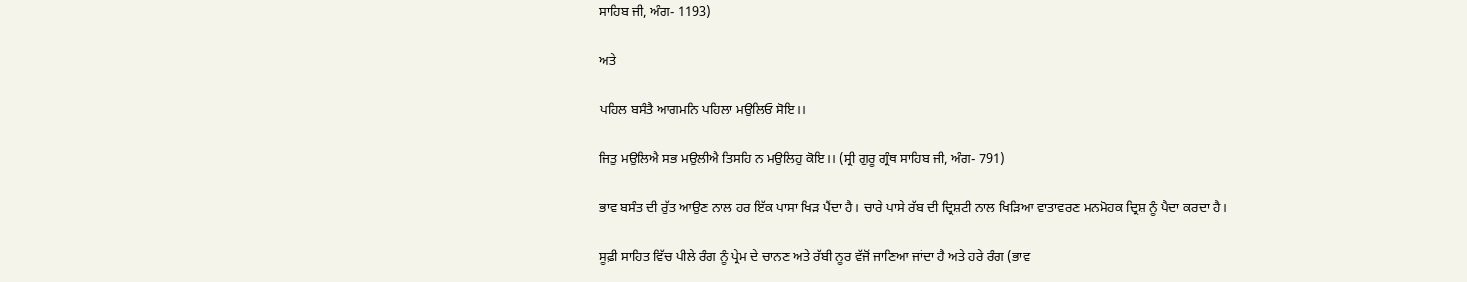ਸਾਹਿਬ ਜੀ, ਅੰਗ- 1193)

ਅਤੇ

ਪਹਿਲ ਬਸੰਤੈ ਆਗਮਨਿ ਪਹਿਲਾ ਮਉਲਿਓ ਸੋਇ।।

ਜਿਤੁ ਮਉਲਿਐ ਸਭ ਮਉਲੀਐ ਤਿਸਹਿ ਨ ਮਉਲਿਹੁ ਕੋਇ।। (ਸ੍ਰੀ ਗੁਰੂ ਗ੍ਰੰਥ ਸਾਹਿਬ ਜੀ, ਅੰਗ- 791)

ਭਾਵ ਬਸੰਤ ਦੀ ਰੁੱਤ ਆਉਣ ਨਾਲ ਹਰ ਇੱਕ ਪਾਸਾ ਖਿੜ ਪੈਂਦਾ ਹੈ। ਚਾਰੇ ਪਾਸੇ ਰੱਬ ਦੀ ਦ੍ਰਿਸ਼ਟੀ ਨਾਲ ਖਿੜਿਆ ਵਾਤਾਵਰਣ ਮਨਮੋਹਕ ਦ੍ਰਿਸ਼ ਨੂੰ ਪੈਦਾ ਕਰਦਾ ਹੈ।

ਸੂਫ਼ੀ ਸਾਹਿਤ ਵਿੱਚ ਪੀਲੇ ਰੰਗ ਨੂੰ ਪ੍ਰੇਮ ਦੇ ਚਾਨਣ ਅਤੇ ਰੱਬੀ ਨੂਰ ਵੱਜੋਂ ਜਾਣਿਆ ਜਾਂਦਾ ਹੈ ਅਤੇ ਹਰੇ ਰੰਗ (ਭਾਵ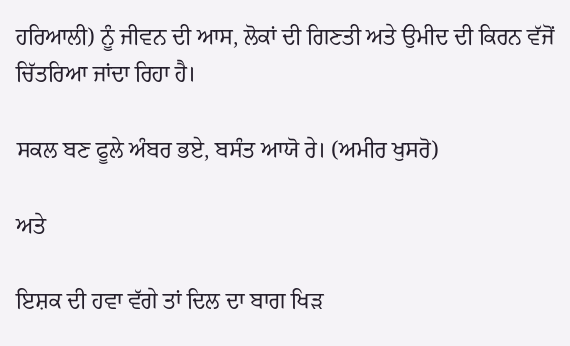ਹਰਿਆਲੀ) ਨੂੰ ਜੀਵਨ ਦੀ ਆਸ, ਲੋਕਾਂ ਦੀ ਗਿਣਤੀ ਅਤੇ ਉਮੀਦ ਦੀ ਕਿਰਨ ਵੱਜੋਂ ਚਿੱਤਰਿਆ ਜਾਂਦਾ ਰਿਹਾ ਹੈ।

ਸਕਲ ਬਣ ਫੂਲੇ ਅੰਬਰ ਭਏ, ਬਸੰਤ ਆਯੋ ਰੇ। (ਅਮੀਰ ਖੁਸਰੋ)

ਅਤੇ

ਇਸ਼ਕ ਦੀ ਹਵਾ ਵੱਗੇ ਤਾਂ ਦਿਲ ਦਾ ਬਾਗ ਖਿੜ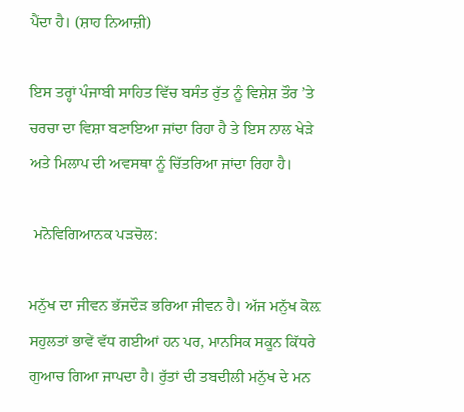ਪੈਂਦਾ ਹੈ। (ਸ਼ਾਹ ਨਿਆਜ਼ੀ)

ਇਸ ਤਰ੍ਹਾਂ ਪੰਜਾਬੀ ਸਾਹਿਤ ਵਿੱਚ ਬਸੰਤ ਰੁੱਤ ਨੂੰ ਵਿਸ਼ੇਸ਼ ਤੌਰ ’ਤੇ ਚਰਚਾ ਦਾ ਵਿਸ਼ਾ ਬਣਾਇਆ ਜਾਂਦਾ ਰਿਹਾ ਹੈ ਤੇ ਇਸ ਨਾਲ ਖੇੜੇ ਅਤੇ ਮਿਲਾਪ ਦੀ ਅਵਸਥਾ ਨੂੰ ਚਿੱਤਰਿਆ ਜਾਂਦਾ ਰਿਹਾ ਹੈ।

 ਮਨੋਵਿਗਿਆਨਕ ਪੜਚੋਲ:

ਮਨੁੱਖ ਦਾ ਜੀਵਨ ਭੱਜਦੌੜ ਭਰਿਆ ਜੀਵਨ ਹੈ। ਅੱਜ ਮਨੁੱਖ ਕੋਲ਼ ਸਹੁਲਤਾਂ ਭਾਵੇਂ ਵੱਧ ਗਈਆਂ ਹਨ ਪਰ, ਮਾਨਸਿਕ ਸਕੂਨ ਕਿੱਧਰੇ ਗੁਆਚ ਗਿਆ ਜਾਪਦਾ ਹੈ। ਰੁੱਤਾਂ ਦੀ ਤਬਦੀਲੀ ਮਨੁੱਖ ਦੇ ਮਨ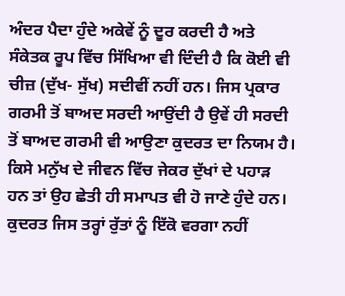ਅੰਦਰ ਪੈਦਾ ਹੁੰਦੇ ਅਕੇਵੇਂ ਨੂੰ ਦੂਰ ਕਰਦੀ ਹੈ ਅਤੇ ਸੰਕੇਤਕ ਰੂਪ ਵਿੱਚ ਸਿੱਖਿਆ ਵੀ ਦਿੰਦੀ ਹੈ ਕਿ ਕੋਈ ਵੀ ਚੀਜ਼ (ਦੁੱਖ- ਸੁੱਖ) ਸਦੀਵੀਂ ਨਹੀਂ ਹਨ। ਜਿਸ ਪ੍ਰਕਾਰ ਗਰਮੀ ਤੋਂ ਬਾਅਦ ਸਰਦੀ ਆਉਂਦੀ ਹੈ ਉਵੇਂ ਹੀ ਸਰਦੀ ਤੋਂ ਬਾਅਦ ਗਰਮੀ ਵੀ ਆਉਣਾ ਕੁਦਰਤ ਦਾ ਨਿਯਮ ਹੈ। ਕਿਸੇ ਮਨੁੱਖ ਦੇ ਜੀਵਨ ਵਿੱਚ ਜੇਕਰ ਦੁੱਖਾਂ ਦੇ ਪਹਾੜ ਹਨ ਤਾਂ ਉਹ ਛੇਤੀ ਹੀ ਸਮਾਪਤ ਵੀ ਹੋ ਜਾਣੇ ਹੁੰਦੇ ਹਨ। ਕੁਦਰਤ ਜਿਸ ਤਰ੍ਹਾਂ ਰੁੱਤਾਂ ਨੂੰ ਇੱਕੋ ਵਰਗਾ ਨਹੀਂ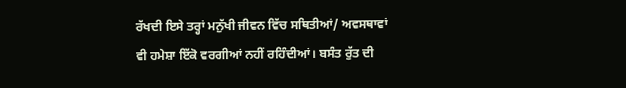ਰੱਖਦੀ ਇਸੇ ਤਰ੍ਹਾਂ ਮਨੁੱਖੀ ਜੀਵਨ ਵਿੱਚ ਸਥਿਤੀਆਂ/ ਅਵਸਥਾਵਾਂ ਵੀ ਹਮੇਸ਼ਾ ਇੱਕੋ ਵਰਗੀਆਂ ਨਹੀਂ ਰਹਿੰਦੀਆਂ। ਬਸੰਤ ਰੁੱਤ ਦੀ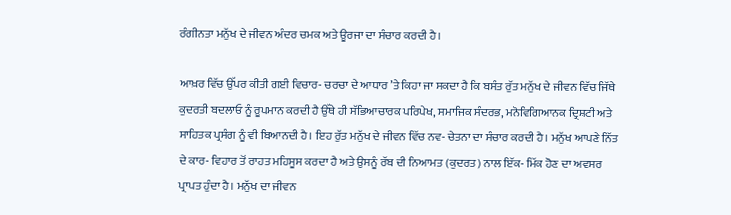ਰੰਗੀਨਤਾ ਮਨੁੱਖ ਦੇ ਜੀਵਨ ਅੰਦਰ ਚਮਕ ਅਤੇ ਊਰਜਾ ਦਾ ਸੰਚਾਰ ਕਰਦੀ ਹੈ।

ਆਖ਼ਰ ਵਿੱਚ ਉੱਪਰ ਕੀਤੀ ਗਈ ਵਿਚਾਰ- ਚਰਚਾ ਦੇ ਆਧਾਰ ’ਤੇ ਕਿਹਾ ਜਾ ਸਕਦਾ ਹੈ ਕਿ ਬਸੰਤ ਰੁੱਤ ਮਨੁੱਖ ਦੇ ਜੀਵਨ ਵਿੱਚ ਜਿੱਥੇ ਕੁਦਰਤੀ ਬਦਲਾਓ ਨੂੰ ਰੂਪਮਾਨ ਕਰਦੀ ਹੈ ਉੱਥੇ ਹੀ ਸੱਭਿਆਚਾਰਕ ਪਰਿਪੇਖ, ਸਮਾਜਿਕ ਸੰਦਰਭ, ਮਨੋਵਿਗਿਆਨਕ ਦ੍ਰਿਸ਼ਟੀ ਅਤੇ ਸਾਹਿਤਕ ਪ੍ਰਸੰਗ ਨੂੰ ਵੀ ਬਿਆਨਦੀ ਹੈ। ਇਹ ਰੁੱਤ ਮਨੁੱਖ ਦੇ ਜੀਵਨ ਵਿੱਚ ਨਵ- ਚੇਤਨਾ ਦਾ ਸੰਚਾਰ ਕਰਦੀ ਹੈ। ਮਨੁੱਖ ਆਪਣੇ ਨਿੱਤ ਦੇ ਕਾਰ- ਵਿਹਾਰ ਤੋਂ ਰਾਹਤ ਮਹਿਸੂਸ ਕਰਦਾ ਹੈ ਅਤੇ ਉਸਨੂੰ ਰੱਬ ਦੀ ਨਿਆਮਤ (ਕੁਦਰਤ) ਨਾਲ ਇੱਕ- ਮਿੱਕ ਹੋਣ ਦਾ ਅਵਸਰ ਪ੍ਰਾਪਤ ਹੁੰਦਾ ਹੈ। ਮਨੁੱਖ ਦਾ ਜੀਵਨ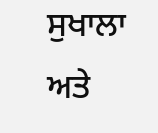ਸੁਖਾਲਾ ਅਤੇ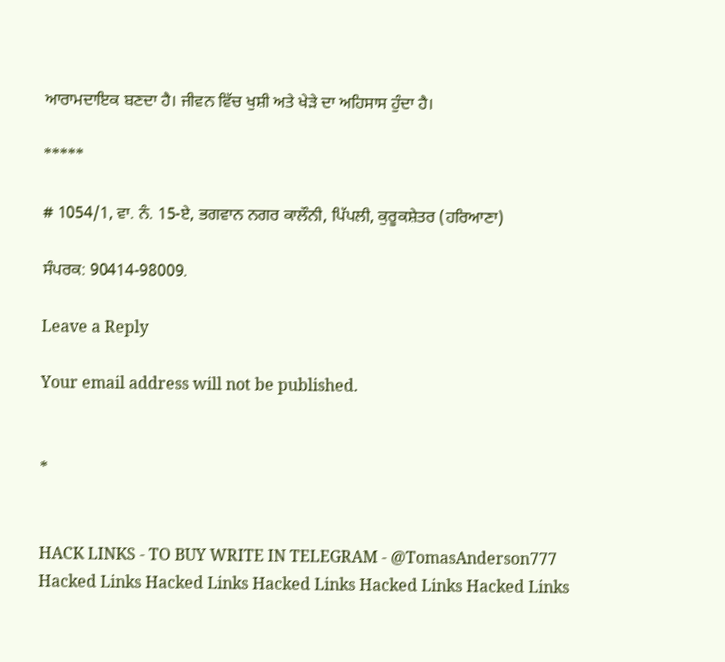ਆਰਾਮਦਾਇਕ ਬਣਦਾ ਹੈ। ਜੀਵਨ ਵਿੱਚ ਖੁਸ਼ੀ ਅਤੇ ਖੇੜੇ ਦਾ ਅਹਿਸਾਸ ਹੁੰਦਾ ਹੈ।

*****

# 1054/1, ਵਾ. ਨੰ. 15-ਏ, ਭਗਵਾਨ ਨਗਰ ਕਾਲੌਨੀ, ਪਿੱਪਲੀ, ਕੁਰੂਕਸ਼ੇਤਰ (ਹਰਿਆਣਾ)

ਸੰਪਰਕ: 90414-98009.

Leave a Reply

Your email address will not be published.


*


HACK LINKS - TO BUY WRITE IN TELEGRAM - @TomasAnderson777 Hacked Links Hacked Links Hacked Links Hacked Links Hacked Links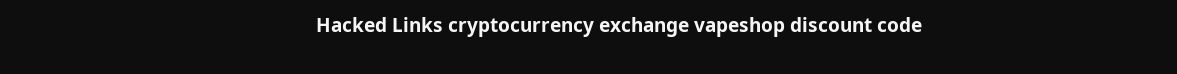Hacked Links cryptocurrency exchange vapeshop discount code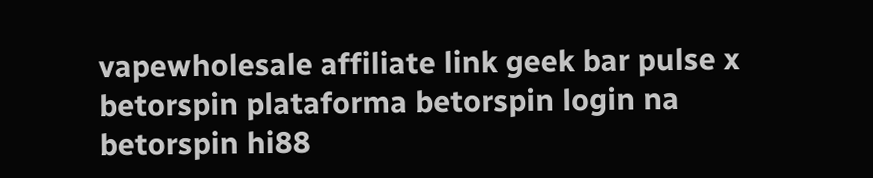vapewholesale affiliate link geek bar pulse x betorspin plataforma betorspin login na betorspin hi88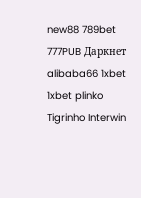new88 789bet 777PUB Даркнет alibaba66 1xbet 1xbet plinko Tigrinho Interwin